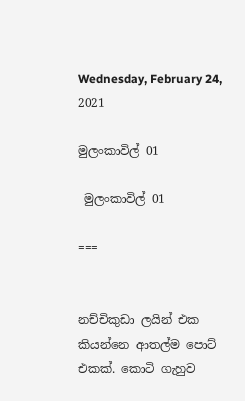Wednesday, February 24, 2021

මුලංකාවිල් 01

 මුලංකාවිල් 01

===


නච්චිකුඩා ලයින් එක කියන්නෙ ආතල්ම පොට් එකක්. කොටි ගැහුව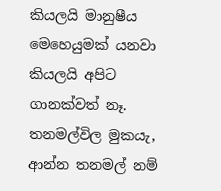කියලයි මානුෂීය මෙහෙයුමක් යනවා කියලයි අපිට ගානක්වත් නෑ. තනමල්විල මුකයැ, ආන්න තනමල් නම්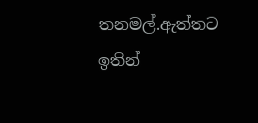තනමල්.ඇත්තට ඉතින්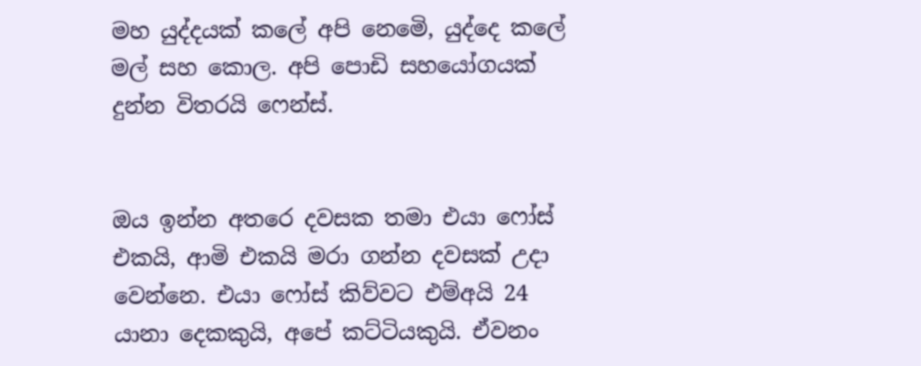මහ යුද්දයක් කලේ අපි නෙමෙි, යුද්දෙ කලේ මල් සහ කොල. අපි පොඩි සහයෝගයක් දුන්න විතරයි ෆෙන්ස්.


ඔය ඉන්න අතරෙ දවසක තමා එයා ෆෝස් එකයි, ආමි එකයි මරා ගන්න දවසක් උදා වෙන්නෙ. එයා ෆෝස් කිව්වට එම්අයි 24 යානා දෙකකුයි, අපේ කට්ටියකුයි. ඒවනං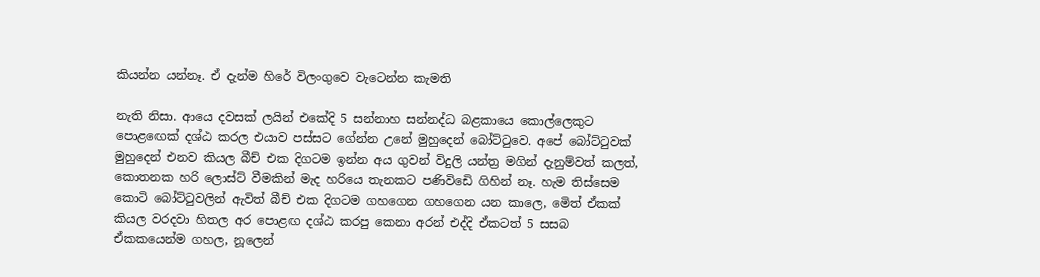කියන්න යන්නෑ. ඒ දැන්ම හිරේ විලංගුවෙ වැටෙන්න කැමති

නැති නිසා. ආයෙ දවසක් ලයින් එකේදි 5 සන්නාහ සන්නද්ධ බළකායෙ කොල්ලෙකුට පොළඟෙක් දශ්ඨ කරල එයාව පස්සට ගේන්න උනේ මුහුදෙන් බෝට්ටුවෙ. අපේ බෝට්ටුවක් මුහුදෙන් එනව කියල බීච් එක දිගටම ඉන්න අය ගුවන් විදුලි යන්ත්‍ර මගින් දැනුම්වත් කලත්, කොතනක හරි ලොස්ට් වීමකින් මැද හරියෙ තැනකට පණිවිඩෙි ගිහින් නෑ. හැම තිස්සෙම කොටි බෝට්ටුවලින් ඇවිත් බීච් එක දිගටම ගහගෙන ගහගෙන යන කාලෙ, මෙිත් ඒකක් කියල වරදවා හිතල අර පොළඟ දශ්ඨ කරපු කෙනා අරන් එද්දි ඒකටත් 5 සසබ ඒකකයෙන්ම ගහල, නූලෙන්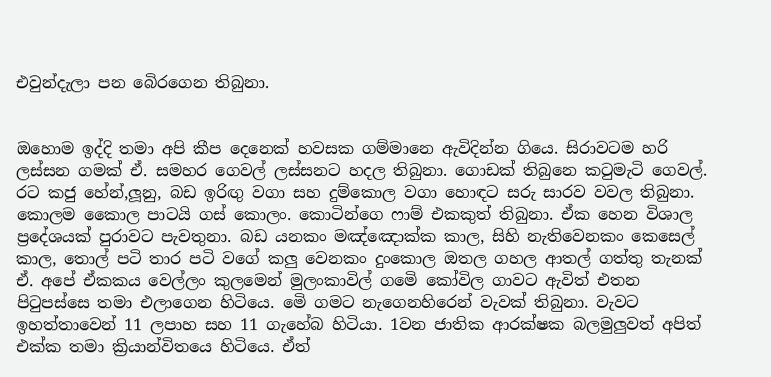එවුන්දැලා පන බෙිරගෙන තිබුනා.


ඔහොම ඉද්දි තමා අපි කීප දෙනෙක් හවසක ගම්මානෙ ඇවිදින්න ගියෙ. සිරාවටම හරි ලස්සන ගමක් ඒ. සමහර ගෙවල් ලස්සනට හදල තිබුනා. ගොඩක් තිබුනෙ කටුමැටි ගෙවල්. රට කජු හේන්,ලූනු, බඩ ඉරිඟු වගා සහ දුම්කොල වගා හොඳට සරු සාරව වවල තිබුනා. කොලම කෛාල පාටයි ගස් කොලං. කොටින්ගෙ ෆාම් එකකුත් තිබුනා. ඒක හෙන විශාල ප්‍රදේශයක් පුරාවට පැවතුනා. බඩ යනකං මඤ්ඤොක්ක කාල, සිහි නැතිවෙනකං කෙසෙල් කාල, තොල් පටි තාර පටි වගේ කලු වෙනකං දුංකොල ඔතල ගහල ආතල් ගත්තු තැනක් ඒ. අපේ ඒකකය වෙල්ලං කුලමෙන් මුලංකාවිල් ගමෙි කෝවිල ගාවට ඇවිත් එතන පිටුපස්සෙ තමා එලාගෙන හිටියෙ. මෙි ගමට නැගෙනහිරෙන් වැවක් තිබුනා. වැවට ඉහත්තාවෙන් 11 ලපාහ සහ 11 ගැහේබ හිටියා. 1වන ජාතික ආරක්ෂක බලමුලුවත් අපිත් එක්ක තමා ක්‍රියාන්විතයෙ හිටියෙ. ඒත්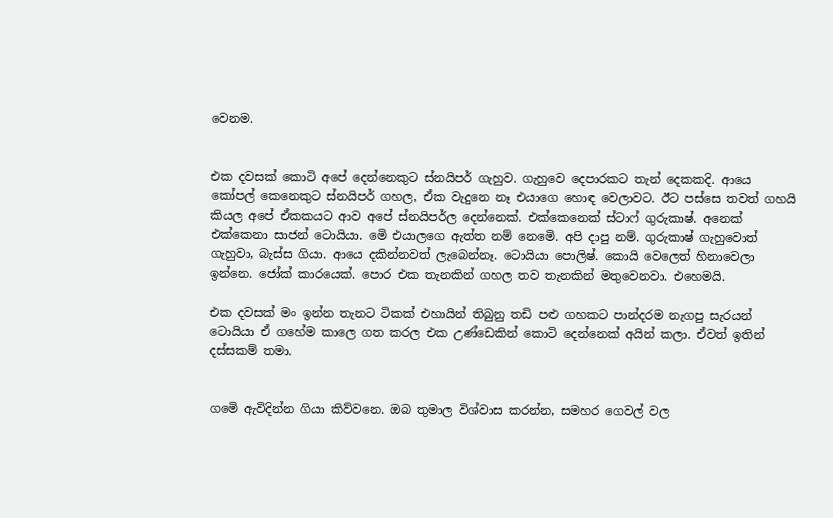වෙනම.


එක දවසක් කොටි අපේ දෙන්නෙකුට ස්නයිපර් ගැහුව. ගැහුවෙ දෙපාරකට තැන් දෙකකදි. ආයෙ කෝපල් කෙනෙකුට ස්නයිපර් ගහල, ඒක වැදුනෙ නෑ එයාගෙ හොඳ වෙලාවට. ඊට පස්සෙ තවත් ගහයි කියල අපේ ඒකකයට ආව අපේ ස්නයිපර්ල දෙන්නෙක්. එක්කෙනෙක් ස්ටාෆ් ගුරුකාෂ්. අනෙක් එක්කෙනා සාජන් ටොයියා. මෙි එයාලගෙ ඇත්ත නම් නෙමෙි. අපි දාපු නම්. ගුරුකාෂ් ගැහුවොත් ගැහුවා, බැස්ස ගියා. ආයෙ දකින්නවත් ලැබෙන්නෑ. ටොයියා පොලිෂ්. කොයි වෙලෙත් හිනාවෙලා ඉන්නෙ. ජෝක් කාරයෙක්. පොර එක තැනකින් ගහල තව තැනකින් මතුවෙනවා. එහෙමයි.

එක දවසක් මං ඉන්න තැනට ටිකක් එහායින් තිබුනු තඩි පළු ගහකට පාන්දරම නැගපු සැරයන් ටොයියා ඒ ගහේම කාලෙ ගත කරල එක උණ්ඩෙකින් කොටි දෙන්නෙක් අයින් කලා. ඒවත් ඉතින් දස්සකම් තමා.


ගමෙි ඇවිදින්න ගියා කිව්වනෙ. ඔබ තුමාල විශ්වාස කරන්න, සමහර ගෙවල් වල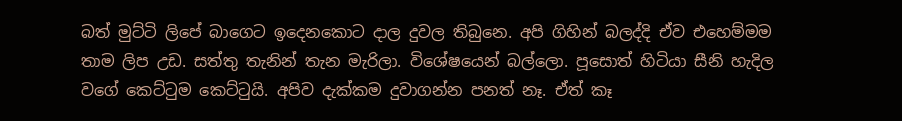බත් මුට්ටි ලිපේ බාගෙට ඉදෙනකොට දාල දුවල තිබුනෙ. අපි ගිහින් බලද්දි ඒව එහෙම්මම තාම ලිප උඩ. සත්තු තැනින් තැන මැරිලා. විශේෂයෙන් බල්ලො. පූසොත් හිටියා සීනි හැදිල වගේ කෙට්ටුම කෙට්ටුයි. අපිව දැක්කම දුවාගන්න පනත් නෑ. ඒත් කෑ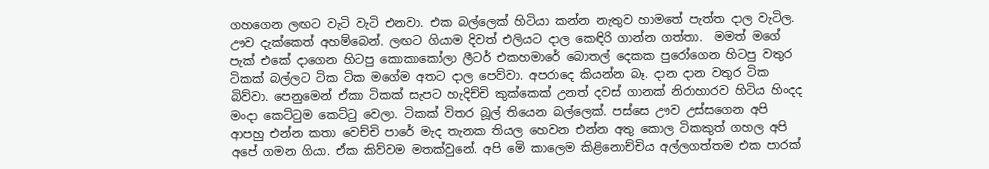ගහගෙන ලඟට වැටි වැටි එනවා. එක බල්ලෙක් හිටියා කන්න නැතුව හාමතේ පැත්ත දාල වැටිල. ඌව දැක්කෙත් අහම්බෙන්. ලඟට ගියාම දිවත් එලියට දාල කෙඳිරි ගාන්න ගත්තා.  මමත් මගේ පැක් එකේ දාගෙන හිටපු කොකාකෝලා ලීටර් එකහමාරේ බොතල් දෙකක පුරෝගෙන හිටපු වතුර ටිකක් බල්ලට ටික ටික මගේම අතට දාල පෙව්වා. අපරාදෙ කියන්න බෑ. දාන දාන වතුර ටික බිව්වා. පෙනුමෙන් ඒකා ටිකක් සැපට හැදිච්චි කුක්කෙක් උනත් දවස් ගානක් නිරාහාරව හිටිය හිංදද මංදා කෙට්ටුම කෙට්ටු වෙලා. ටිකක් විතර බූල් තියෙන බල්ලෙක්. පස්සෙ ඌව උස්සගෙන අපි ආපහු එන්න කතා වෙච්චි පාරේ මැද තැනක තියල හෙවන එන්න අතු කොල ටිකකුත් ගහල අපි අපේ ගමන ගියා. ඒක කිව්වම මතක්වුනේ. අපි මෙි කාලෙම කිළිනොච්චිය අල්ලගත්තම එක පාරක්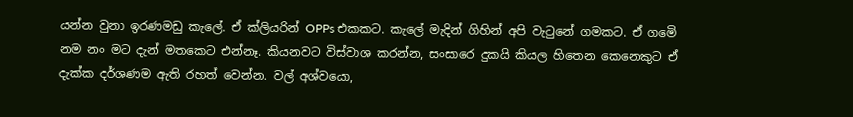යන්න වුනා ඉරණමඩු කැලේ. ඒ ක්ලියරින් OPPs එකකට. කැලේ මැදින් ගිහින් අපි වැටුනේ ගමකට. ඒ ගමෙි නම නං මට දැන් මතකෙට එන්නෑ. කියනවට විස්වාශ කරන්න, සංසාරෙ දුකයි කියල හිතෙන කෙනෙකුට ඒ දැක්ක දර්ශණම ඇති රහත් වෙන්න. වල් අශ්වයො,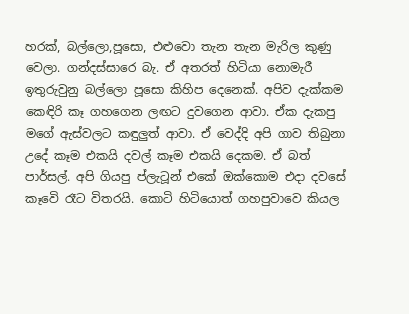හරක්, බල්ලො,පූසො, එළුවො තැන තැන මැරිල කුණු වෙලා. ගන්දස්සාරෙ බැ. ඒ අතරත් හිටියා නොමැරී ඉතුරුවුනු බල්ලො පූසො කිහිප දෙනෙක්. අපිව දැක්කම කෙඳිරි කෑ ගහගෙන ලඟට දුවගෙන ආවා. ඒක දැකපු මගේ ඇස්වලට කඳුලුත් ආවා. ඒ වෙද්දි අපි ගාව තිබුනා උදේ කෑම එකයි දවල් කෑම එකයි දෙකම. ඒ බත් පාර්සල්. අපි ගියපු ප්ලැටූන් එකේ ඔක්කොම එදා දවසේ කෑවෙි රෑට විතරයි. කොටි හිටියොත් ගහපුවාවෙ කියල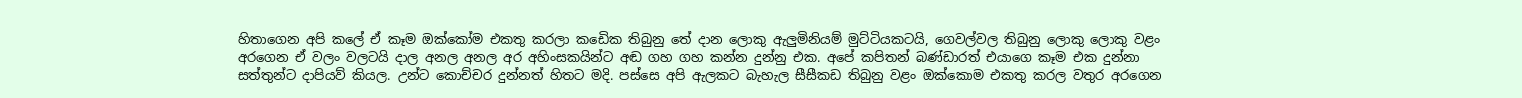හිතාගෙන අපි කලේ ඒ කෑම ඔක්කෝම එකතු කරලා කඩෙික තිබුනු තේ දාන ලොකු ඇලුමිනියම් මුට්ටියකටයි, ගෙවල්වල තිබුනු ලොකු ලොකු වළං අරගෙන ඒ වලං වලටයි දාල අනල අනල අර අහිංසකයින්ට අඬ ගහ ගහ කන්න දුන්නු එක. අපේ කපිතන් බණ්ඩාරත් එයාගෙ කෑම එක දුන්නා සත්තුන්ට දාපියව් කියල. උන්ට කොච්චර දුන්නත් හිතට මදි. පස්සෙ අපි ඇලකට බැහැල සීසීකඩ තිබුනු වළං ඔක්කොම එකතු කරල වතුර අරගෙන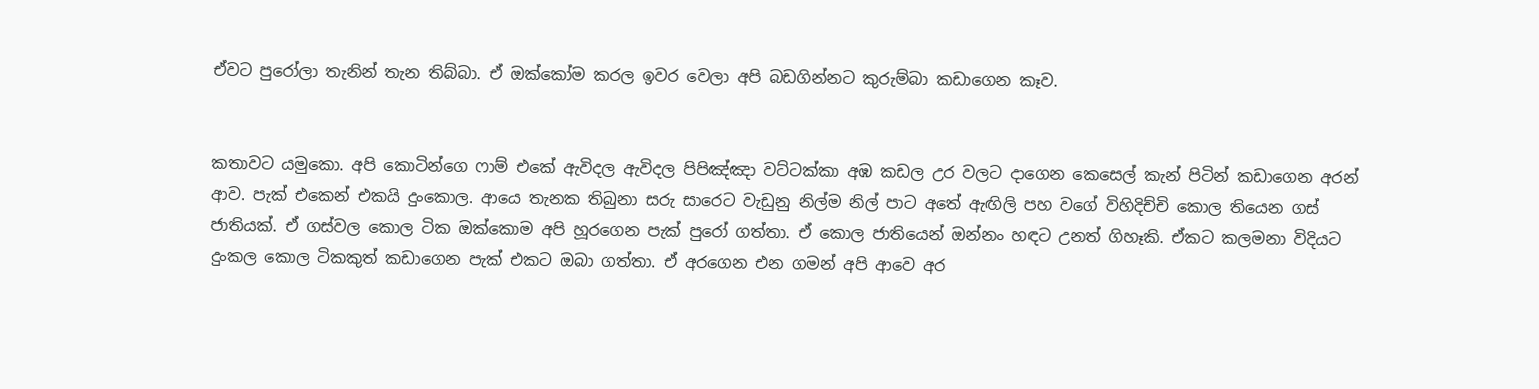ඒවට පුරෝලා තැනින් තැන තිබ්බා. ඒ ඔක්කෝම කරල ඉවර වෙලා අපි බඩගින්නට කුරුම්බා කඩාගෙන කෑව.


කතාවට යමුකො. අපි කොටින්ගෙ ෆාම් එකේ ඇවිදල ඇවිදල පිපිඤ්ඤා වට්ටක්කා අඹ කඩල උර වලට දාගෙන කෙසෙල් කැන් පිටින් කඩාගෙන අරන් ආව. පැක් එකෙන් එකයි දුංකොල. ආයෙ තැනක තිබුනා සරු සාරෙට වැඩුනු නිල්ම නිල් පාට අතේ ඇඟිලි පහ වගේ විහිදිච්චි කොල තියෙන ගස් ජාතියක්. ඒ ගස්වල කොල ටික ඔක්කොම අපි හූරගෙන පැක් පුරෝ ගත්තා. ඒ කොල ජාතියෙන් ඔන්නං හඳට උනත් ගිහෑකි. ඒකට කලමනා විදියට දුංකල කොල ටිකකුත් කඩාගෙන පැක් එකට ඔබා ගත්තා. ඒ අරගෙන එන ගමන් අපි ආවෙ අර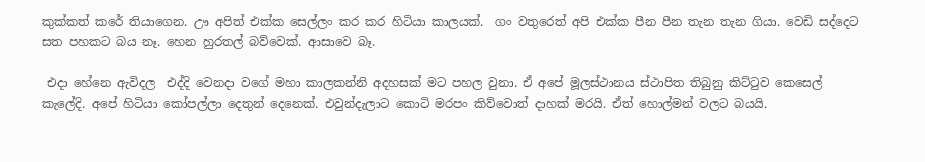කුක්කත් කරේ තියාගෙන. ඌ අපිත් එක්ක සෙල්ලං කර කර හිටියා කාලයක්.  ගං වතුරෙත් අපි එක්ක පීන පීන තැන තැන ගියා. වෙඩි සද්දෙට සත පහකට බය නෑ. හෙන හුරතල් බව්වෙක්. ආසාවෙ බෑ.

 එදා හේනෙ ඇවිදල  එද්දි වෙනදා වගේ මහා කාලකන්නි අදහසක් මට පහල වුනා. ඒ අපේ මූලස්ථානය ස්ථාපිත තිබුනු කිට්ටුව කෙසෙල් කැලේදි. අපේ හිටියා කෝපල්ලා දෙතුන් දෙනෙක්. එවුන්දැලාට කොටි මරපං කිව්වොත් දාහක් මරයි. ඒත් හොල්මන් වලට බයයි.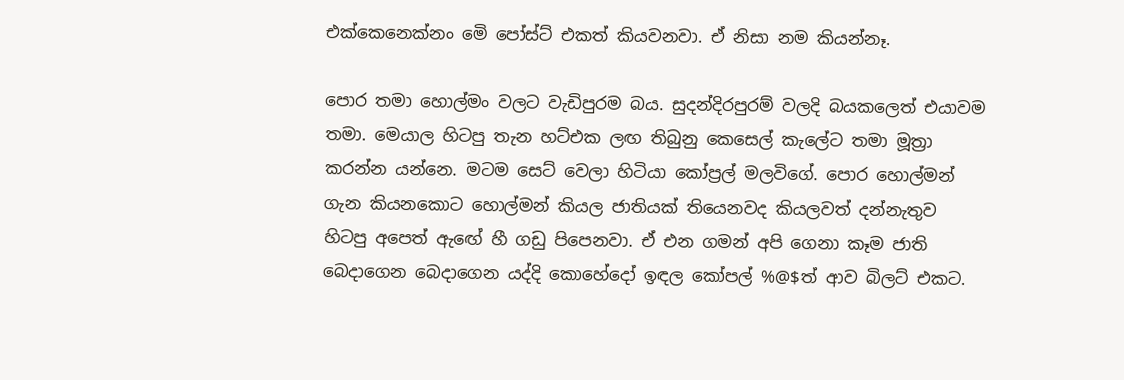එක්කෙනෙක්නං මෙි පෝස්ට් එකත් කියවනවා. ඒ නිසා නම කියන්නෑ.

පොර තමා හොල්මං වලට වැඩිපුරම බය. සුදන්දිරපුරම් වලදි බයකලෙත් එයාවම තමා. මෙයාල හිටපු තැන හට්එක ලඟ තිබුනු කෙසෙල් කැලේට තමා මූත්‍රා කරන්න යන්නෙ. මටම සෙට් වෙලා හිටියා කෝප්‍රල් මලවිගේ. පොර හොල්මන් ගැන කියනකොට හොල්මන් කියල ජාතියක් තියෙනවද කියලවත් දන්නැතුව හිටපු අපෙත් ඇඟේ හී ගඩු පිපෙනවා. ඒ එන ගමන් අපි ගෙනා කෑම ජාති බෙදාගෙන බෙදාගෙන යද්දි කොහේදෝ ඉඳල කෝපල් %@$ත් ආව බිලට් එකට.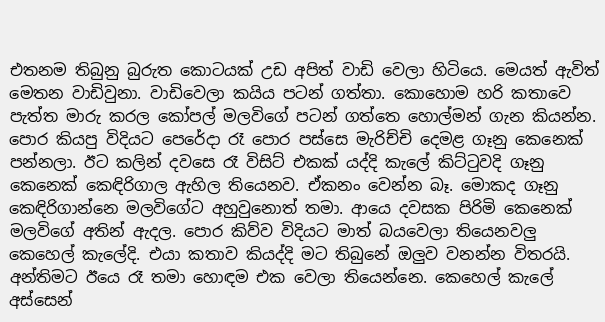එතනම තිබුනු බුරුත කොටයක් උඩ අපිත් වාඩි වෙලා හිටියෙ. මෙයත් ඇවිත් මෙතන වාඩිවුනා. වාඩිවෙලා කයිය පටන් ගත්තා. කොහොම හරි කතාවෙ පැත්ත මාරු කරල කෝපල් මලවිගේ පටන් ගත්තෙ හොල්මන් ගැන කියන්න. පොර කියපු විදියට පෙරේදා රෑ පොර පස්සෙ මැරිච්චි දෙමළ ගෑනු කෙනෙක් පන්නලා. ඊට කලින් දවසෙ රෑ විසිට් එකක් යද්දි කැලේ කිට්ටුවදි ගෑනු කෙනෙක් කෙඳිරිගාල ඇහිල තියෙනව. ඒකනං වෙන්න බෑ. මොකද ගෑනු කෙඳිරිගාන්නෙ මලවිගේට අහුවුනොත් තමා. ආයෙ දවසක පිරිමි කෙනෙක් මලවිගේ අතින් ඇදල. පොර කිව්ව විදියට මාත් බයවෙලා තියෙනවලු කෙහෙල් කැලේදි. එයා කතාව කියද්දි මට තිබුනේ ඔලුව වනන්න විතරයි. අන්තිමට ඊයෙ රෑ තමා හොඳම එක වෙලා තියෙන්නෙ. කෙහෙල් කැලේ අස්සෙන්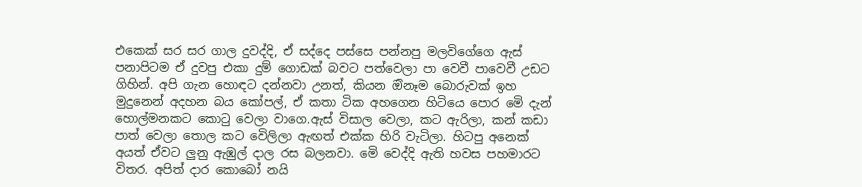එකෙක් සර සර ගාල දුවද්දි, ඒ සද්දෙ පස්සෙ පන්නපු මලවිගේගෙ ඇස් පනාපිටම ඒ දුවපු එකා දුම් ගොඩක් බවට පත්වෙලා පා වෙවී පාවෙවී උඩට ගිහින්. අපි ගැන හොඳට දන්නවා උනත්, කියන ඔිනෑම බොරුවක් ඉහ මුදුනෙන් අදහන බය කෝපල්, ඒ කතා ටික අහගෙන හිටියෙ පොර මෙි දැන් හොල්මනකට කොටු වෙලා වාගෙ.ඇස් විසාල වෙලා, කට ඇරිලා, කන් කඩා පාත් වෙලා තොල කට වෙිලිලා ඇඟත් එක්ක හිරි වැටිලා. හිටපු අනෙක් අයත් ඒවට ලුනු ඇඹුල් දාල රස බලනවා. මෙි වෙද්දි ඇති හවස පහමාරට විතර. අපිත් දාර කොබෝ නයි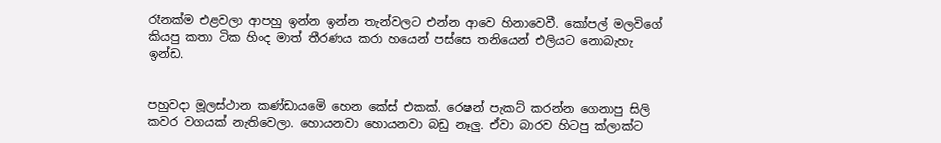රෑනක්ම එළවලා ආපහු ඉන්න ඉන්න තැන්වලට එන්න ආවෙ හිනාවෙවී. කෝපල් මලවිගේ කියපු කතා ටික හිංද මාත් තීරණය කරා හයෙන් පස්සෙ තනියෙන් එලියට නොබැහැ ඉන්ඩ.


පහුවදා මූලස්ථාන කණ්ඩායමෙි හෙන කේස් එකක්. රෙෂන් පැකට් කරන්න ගෙනාපු සිලි කවර වගයක් නැතිවෙලා. හොයනවා හොයනවා බඩු නෑලු. ඒවා බාරව හිටපු ක්ලාක්ට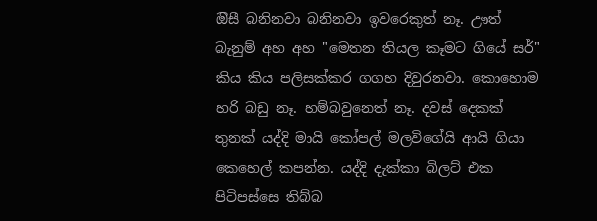ඔිසී බනිනවා බනිනවා ඉවරෙකුත් නෑ. ඌත් බැනුම් අහ අහ "මෙතන තියල කෑමට ගියේ සර්" කිය කිය පලිසක්කර ගගහ දිවුරනවා. කොහොම හරි බඩු නෑ. හම්බවුනෙත් නෑ. දවස් දෙකක් තුනක් යද්දි මායි කෝපල් මලවිගේයි ආයි ගියා කෙහෙල් කපන්න. යද්දි දැක්කා බිලට් එක පිටිපස්සෙ තිබ්බ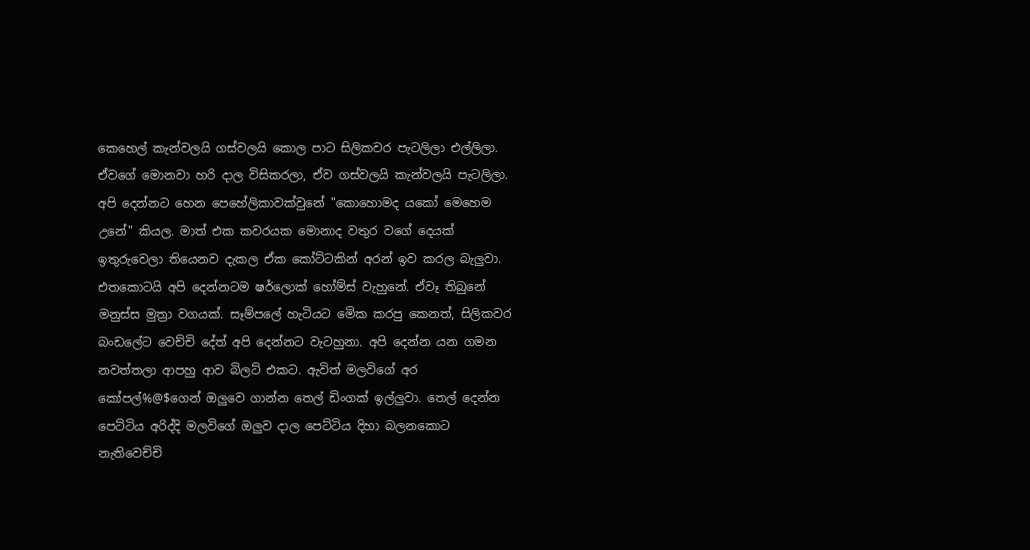කෙහෙල් කැන්වලයි ගස්වලයි කොල පාට සිලිකවර පැටලිලා එල්ලිලා. ඒවගේ මොනවා හරි දාල විසිකරලා, ඒව ගස්වලයි කැන්වලයි පැටලිලා. අපි දෙන්නට හෙන පෙහේලිකාවක්වුනේ "කොහොමද යකෝ මෙහෙම උනේ" කියල. මාත් එක කවරයක මොනාද වතුර වගේ දෙයක් ඉතුරුවෙලා තියෙනව දැකල ඒක කෝට්ටකින් අරන් ඉව කරල බැලුවා. එතකොටයි අපි දෙන්නටම ෂර්ලොක් හෝම්ස් වැහුනේ. ඒවෑ තිබුනේ මනුස්ස මුත්‍රා වගයක්. සෑම්පලේ හැටියට මෙික කරපු කෙනත්, සිලිකවර බංඩලේට වෙච්චි දේත් අපි දෙන්නට වැටහුනා. අපි දෙන්න යන ගමන නවත්තලා ආපහු ආව බිලට් එකට. ඇවිත් මලවිගේ අර කෝපල්%@$ගෙන් ඔලුවෙ ගාන්න තෙල් ඩිංගක් ඉල්ලුවා. තෙල් දෙන්න පෙට්ටිය අරිද්දි මලවිගේ ඔලුව දාල පෙට්ටිය දිහා බලනකොට නැතිවෙච්චි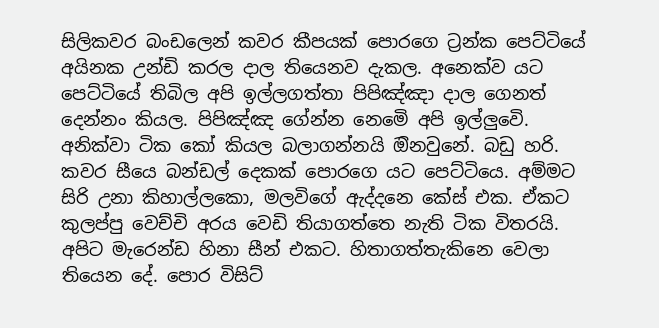සිලිකවර බංඩලෙන් කවර කීපයක් පොරගෙ ට්‍රන්ක පෙට්ටියේ අයිනක උන්ඩි කරල දාල තියෙනව දැකල. අනෙක්ව යට පෙට්ටියේ තිබිල අපි ඉල්ලගත්තා පිපිඤ්ඤා දාල ගෙනත් දෙන්නං කියල. පිපිඤ්ඤ ගේන්න නෙමෙි අපි ඉල්ලුවෙි. අනික්වා ටික කෝ කියල බලාගන්නයි ඔිනවුනේ. බඩු හරි. කවර සීයෙ බන්ඩල් දෙකක් පොරගෙ යට පෙට්ටියෙ. අම්මට සිරි උනා කිහාල්ලකො, මලවිගේ ඇද්දනෙ කේස් එක. ඒකට කුලප්පු වෙච්චි අරය වෙඩි තියාගත්තෙ නැති ටික විතරයි. අපිට මැරෙන්ඩ හිනා සීන් එකට. හිතාගත්තැකිනෙ වෙලා තියෙන දේ. පොර විසිට්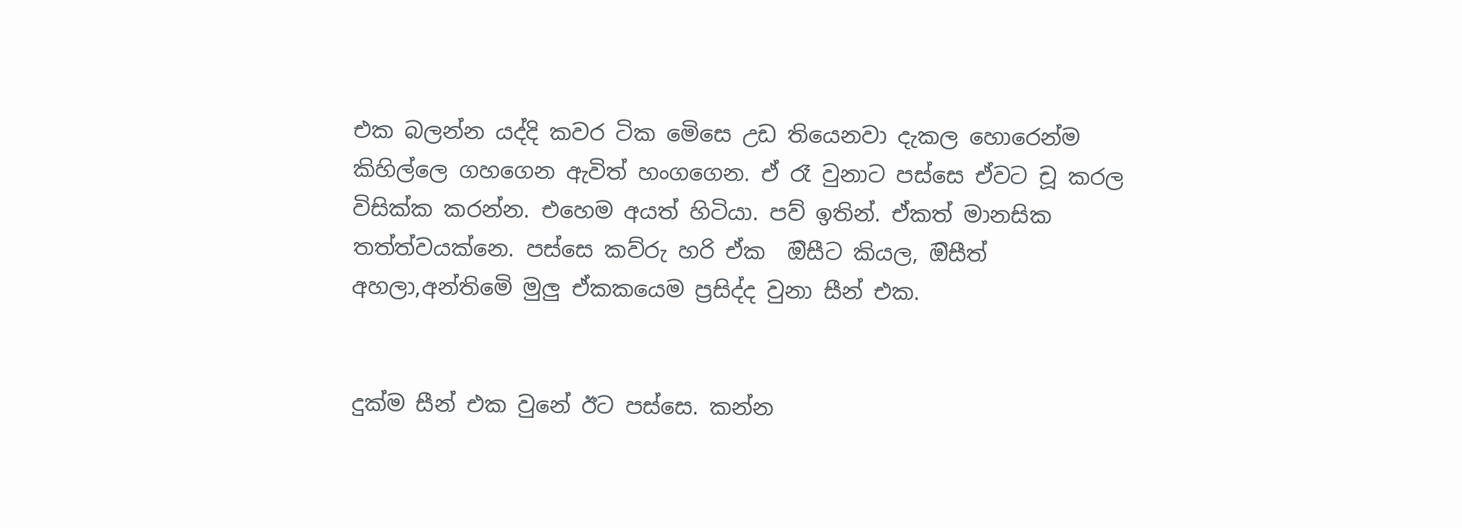එක බලන්න යද්දි කවර ටික මෙිසෙ උඩ තියෙනවා දැකල හොරෙන්ම කිහිල්ලෙ ගහගෙන ඇවිත් හංගගෙන. ඒ රෑ වුනාට පස්සෙ ඒවට චූ කරල විසික්ක කරන්න. එහෙම අයත් හිටියා. පව් ඉතින්. ඒකත් මානසික තත්ත්වයක්නෙ. පස්සෙ කව්රු හරි ඒක  ඔිසීට කියල, ඔිසීත් අහලා,අන්තිමෙි මුලු ඒකකයෙම ප්‍රසිද්ද වුනා සීන් එක.


දුක්ම සීන් එක වුනේ ඊට පස්සෙ. කන්න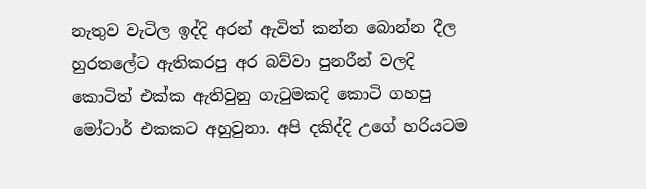නැතුව වැටිල ඉද්දි අරන් ඇවිත් කන්න බොන්න දීල හුරතලේට ඇතිකරපු අර බව්වා පුනරීන් වලදි කොටිත් එක්ක ඇතිවුනු ගැටුමකදි කොටි ගහපු මෝටාර් එකකට අහුවුනා. අපි දකිද්දි උගේ හරියටම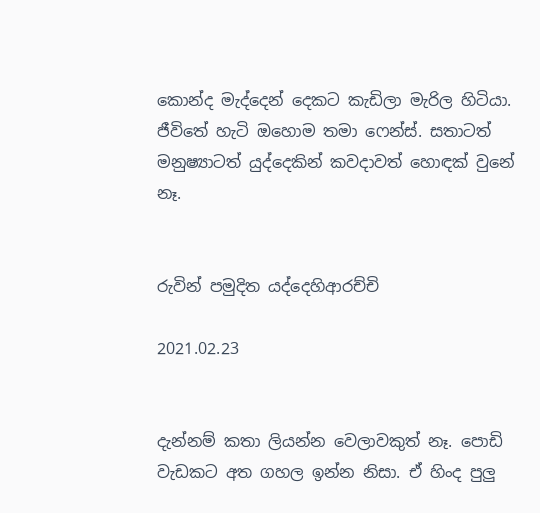කොන්ද මැද්දෙන් දෙකට කැඩිලා මැරිල හිටියා. ජීවිතේ හැටි ඔහොම තමා ෆෙන්ස්. සතාටත් මනුෂ්‍යාටත් යුද්දෙකින් කවදාවත් හොඳක් වුනේ නෑ.


රුවින් පමුදිත යද්දෙහිආරච්චි

2021.02.23


දැන්නම් කතා ලියන්න වෙලාවකුත් නෑ. පොඩි වැඩකට අත ගහල ඉන්න නිසා. ඒ හිංද පුලු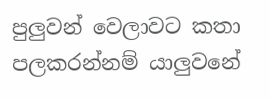පුලුවන් වෙලාවට කතා පලකරන්නම් යාලුවනේ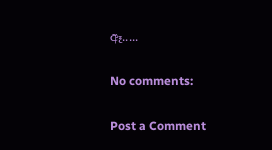ඈ.....

No comments:

Post a Comment